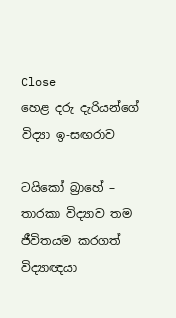Close
හෙළ දරු දැරියන්ගේ විද්‍යා ඉ-සඟරාව

ටයිකෝ බ්‍රාහේ – තාරකා විද්‍යාව තම ජීවිතයම කරගත් විද්‍යාඥයා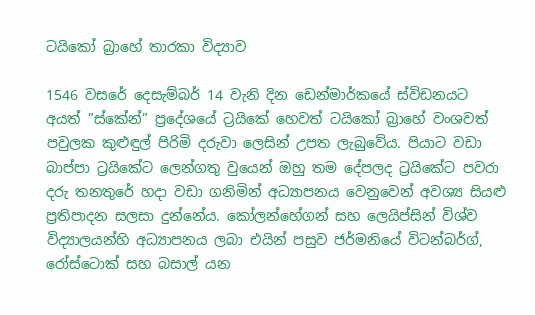ටයිකෝ බ්‍රාහේ තාරකා විද්‍යාව

1546 වසරේ දෙසැම්බර් 14 වැනි දින ඩෙන්මාර්කයේ ස්විඩනයට අයත් ”ස්කේන්” ප්‍රදේශයේ ට්‍රයිකේ හෙවත් ටයිකෝ බ්‍රාහේ වංශවත් පවුලක කුළුඳුල් පිරිමි දරුවා ලෙසින් උපත ලැබුවේය. පියාට වඩා බාප්පා ට්‍රයිකේට ලෙන්ගතු වුයෙන් ඔහු තම දේපලද ට්‍රයිකේට පවරා දරු තනතුරේ හදා වඩා ගනිමින් අධ්‍යාපනය වෙනුවෙන් අවශ්‍ය සියළු ප්‍රතිපාදන සලසා දුන්නේය. කෝලන්හේගන් සහ ලෙයිප්සින් විශ්ව විද්‍යාලයන්හි අධ්‍යාපනය ලබා එයින් පසුව ජර්මනියේ විටන්බර්ග්, රෝස්ටොක් සහ බසාල් යන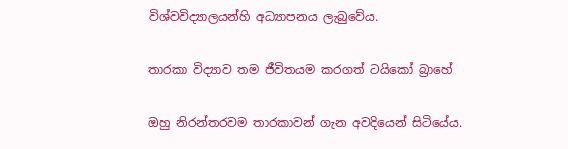විශ්වවිද්‍යාලයන්හි අධ්‍යාපනය ලැබුවේය.

තාරකා විද්‍යාව තම ජීවිතයම කරගත් ටයිකෝ බ්‍රාහේ

ඔහු නිරන්තරවම තාරකාවන් ගැන අවදියෙන් සිටියේය.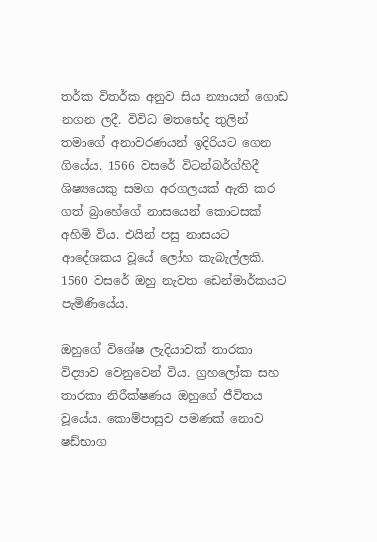තර්ක විතර්ක අනුව සිය න්‍යායන් ගොඩ නගන ලදී. විවිධ මතභේද තුලින් තමාගේ අනාවරණයන් ඉදිරියට ගෙන ගියේය. 1566 වසරේ විටන්බර්ග්හිදී ශිෂ්‍යයෙකු සමග අරගලයක් ඇති කර ගත් බ්‍රාහේගේ නාසයෙන් කොටසක් අහිමි විය. එයින් පසු නාසයට ආදේශකය වූයේ ලෝහ කැබැල්ලකි. 1560 වසරේ ඔහු ‍නැවත ඩෙන්මාර්කයට පැමිණියේය.

ඔහුගේ විශේෂ ලැදියාවක් තාරකා විද්‍යාව වෙනුවෙන් විය. ග්‍රහලෝක සහ තාරකා නිරීක්ෂණය ඔහුගේ ජීවිතය වූයේය. කොම්පාසුව පමණක් නොව ෂඩ්භාග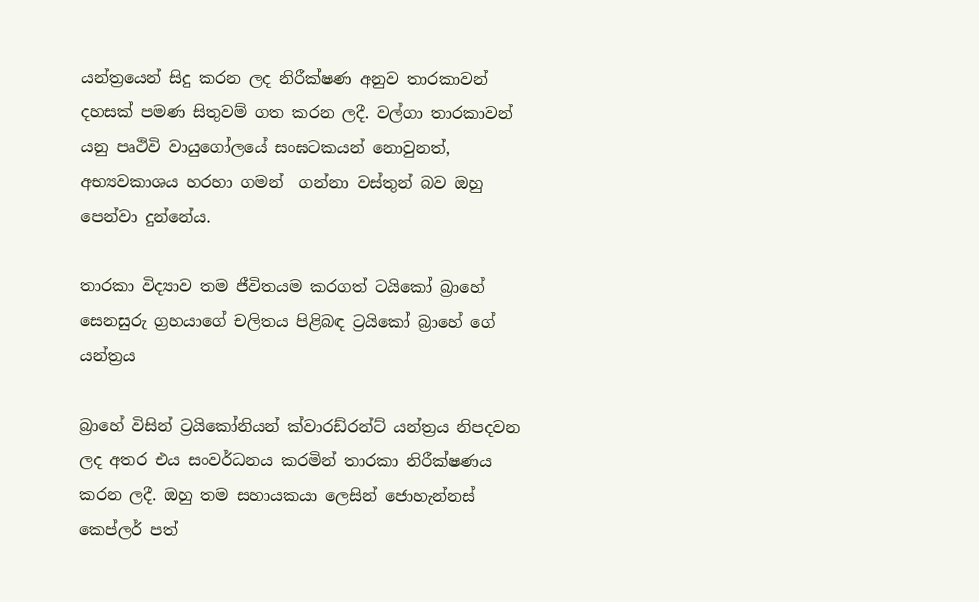යන්ත්‍රයෙන් සිදු කරන ලද නිරීක්ෂණ අනුව තාරකාවන් දහසක් පමණ සිතුවම් ගත කරන ලදී. වල්ගා තාරකාවන් යනු පෘථිවි වායුගෝලයේ සංඝටකයන් නොවුනත්, අභ්‍යවකාශය හරහා ගමන්  ගන්නා වස්තුන් බව ඔහු පෙන්වා දුන්නේය.

තාරකා විද්‍යාව තම ජීවිතයම කරගත් ටයිකෝ බ්‍රාහේ
සෙනසුරු ග්‍රහයාගේ චලිතය පිළිබඳ ට්‍රයිකෝ බ්‍රාහේ ගේ යන්ත්‍රය

බ්‍රාහේ විසින් ට්‍රයිකෝනියන් ක්වාරඩ්රන්ට් යන්ත්‍රය නිපදවන ලද අතර එය සංවර්ධනය කරමින් තාරකා නිරීක්ෂණය කරන ලදී. ඔහු තම සහායකයා ලෙසින් ජොහැන්නස් කෙප්ලර් පත්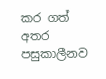කර ගත් අතර පසුකාලීනව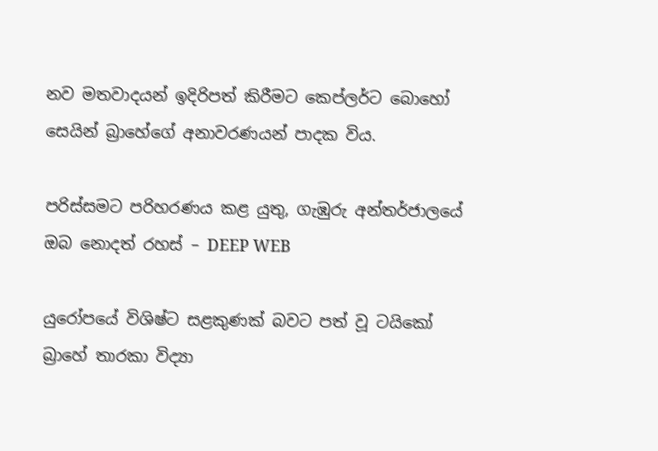නව මතවාදයන් ඉදිරිපත් කිරීමට කෙප්ලර්ට බොහෝ සෙයින් බ්‍රාහේගේ අනාවරණයන් පාදක විය.

පරිස්සමට පරිහරණය කළ යුතු, ගැඹුරු අන්තර්ජාලයේ ඔබ නොදත් රහස් – DEEP WEB

යුරෝපයේ විශිෂ්ට සළකුණක් බවට පත් වූ ටයිකෝ බ්‍රාහේ තාරකා විද්‍යා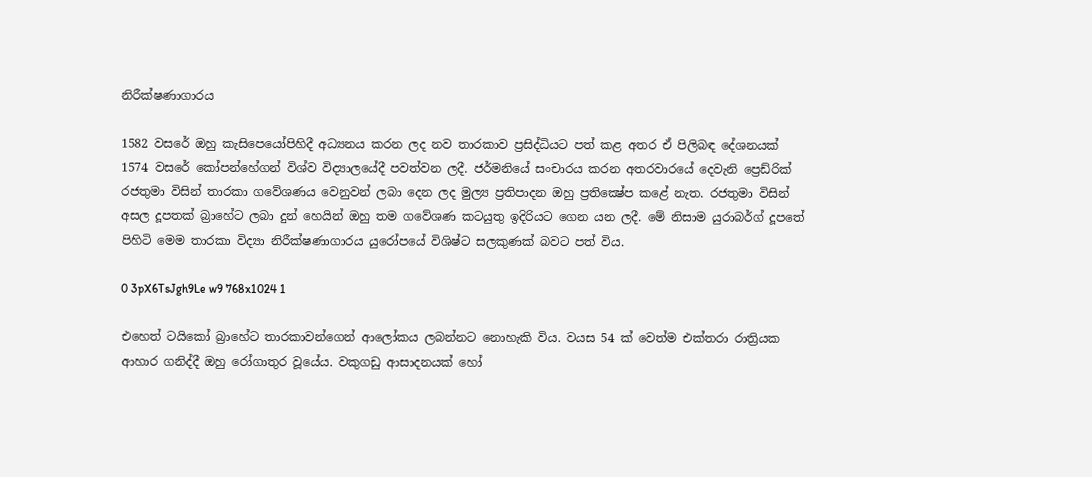නිරීක්ෂණාගාරය

1582 වසරේ ඔහු කැසිපෙයෝපිහිදී අධ්‍යනය කරන ලද නව තාරකාව ප්‍රසිද්ධියට පත් කළ අතර ඒ පිලිබඳ දේශනයක් 1574 වසරේ කෝපන්හේගන් විශ්ව විද්‍යාලයේදී පවත්වන ලදී. ජර්මනියේ සංචාරය කරන අතරවාරයේ දෙවැනි ප්‍රෙඩ්රික් රජතුමා විසින් තාරකා ගවේශණය වෙනුවන් ලබා දෙන ලද මුල්‍ය ප්‍රතිපාදන ඔහු ප්‍රතික්‍ෂේප කළේ නැත. රජතුමා විසින් අසල දූපතක් බ්‍රාහේට ලබා දුන් හෙයින් ඔහු තම ගවේශණ කටයුතු ඉදිරියට ගෙන යන ලදී. මේ නිසාම යුරාබර්ග් දූපතේ පිහිටි මෙම තාරකා විද්‍යා නිරීක්ෂණාගාරය යුරෝපයේ විශිෂ්ට සලකුණක් බවට පත් විය.

0 3pX6TsJgh9Le w9 768x1024 1

එහෙත් ටයිකෝ බ්‍රාහේට තාරකාවන්ගෙන් ආලෝකය ලබන්නට නොහැකි විය. වයස 54 ක් වෙත්ම එක්තරා රාත්‍රියක ආහාර ගනිද්දී ඔහු රෝගාතුර වූයේය. වකුගඩු ආසාදනයක් හෝ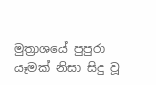මුත්‍රාශයේ පුපුරා යෑමක් නිසා සිදු වූ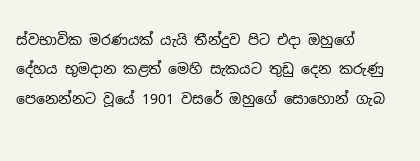ස්වභාවික මරණයක් යැයි තීන්දුව පිට එදා ඔහුගේ දේහය භුමදාන කළත් මෙහි සැකයට තුඩු දෙන කරුණු පෙනෙන්නට වූයේ 1901 වසරේ ඔහුගේ සොහොන් ගැබ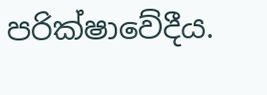පරික්ෂාවේදීය.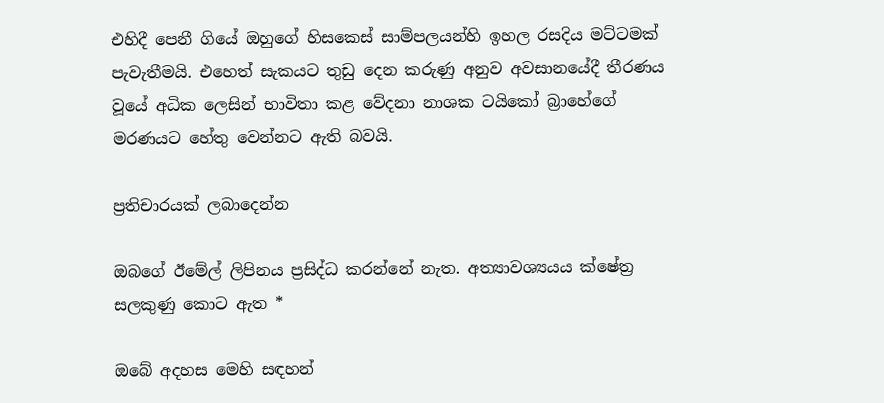එහිදී පෙනී ගියේ ඔහුගේ හිසකෙස් සාම්පලයන්හි ඉහල රසදිය මට්ටමක් පැවැතීමයි. එහෙත් සැකයට තුඩු දෙන කරුණු අනුව අවසානයේදී තීරණය වූයේ අධික ලෙසින් භාවිතා කළ වේදනා නාශක ටයිකෝ බ්‍රාහේගේ මරණයට හේතු වෙන්නට ඇති බවයි.

ප්‍රතිචාරයක් ලබාදෙන්න

ඔබගේ ඊමේල් ලිපිනය ප්‍රසිද්ධ කරන්නේ නැත. අත්‍යාවශ්‍යයය ක්ෂේත්‍ර සලකුණු කොට ඇත *

ඔබේ අදහස මෙහි සඳහන්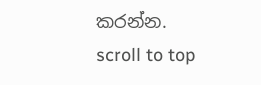කරන්න.
scroll to top